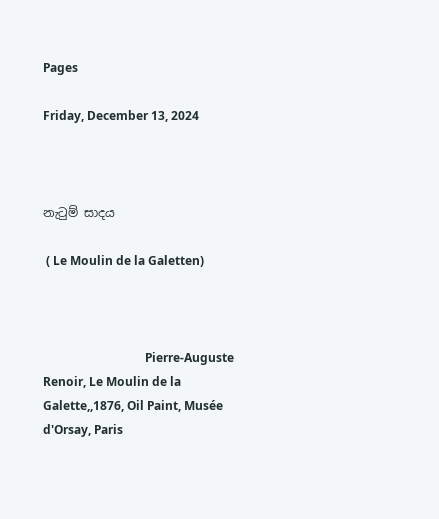Pages

Friday, December 13, 2024



නැටුම් සාදය

 ( Le Moulin de la Galetten)



                                  Pierre-Auguste Renoir, Le Moulin de la Galette,,1876, Oil Paint, Musée d'Orsay, Paris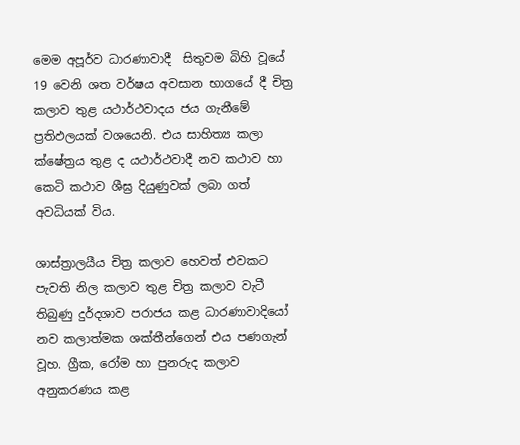මෙම අපූර්ව ධාරණාවාදී  සිතුවම බිහි වූයේ 19 වෙනි ශත වර්ෂය අවසාන භාගයේ දී චිත්‍ර කලාව තුළ යථාර්ථවාදය ජය ගැනීමේ ප්‍රතිඵලයක් වශයෙනි. එය සාහිත්‍ය කලා ක්ෂේත්‍රය තුළ ද යථාර්ථවාදී නව කථාව හා කෙටි කථාව ශීඝ්‍ර දියුණුවක් ලබා ගත් අවධියක් විය.

ශාස්ත්‍රාලයීය චිත්‍ර කලාව හෙවත් එවකට පැවති නිල කලාව තුළ චිත්‍ර කලාව වැටී තිබුණු දුර්දශාව පරාජය කළ ධාරණාවාදියෝ නව කලාත්මක ශක්තීන්ගෙන් එය පණගැන් වූහ. ග්‍රීක, රෝම හා පුනරුද කලාව අනුකරණය කළ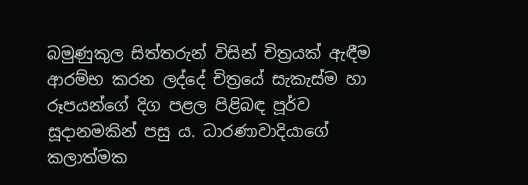බමුණුකුල සිත්තරුන් විසින් චිත්‍රයක් ඇඳීම ආරම්භ කරන ලද්දේ චිත්‍රයේ සැකැස්ම හා රූපයන්ගේ දිග පළල පිළිබඳ පූර්ව සූදානමකින් පසු ය. ධාරණාවාදියාගේ කලාත්මක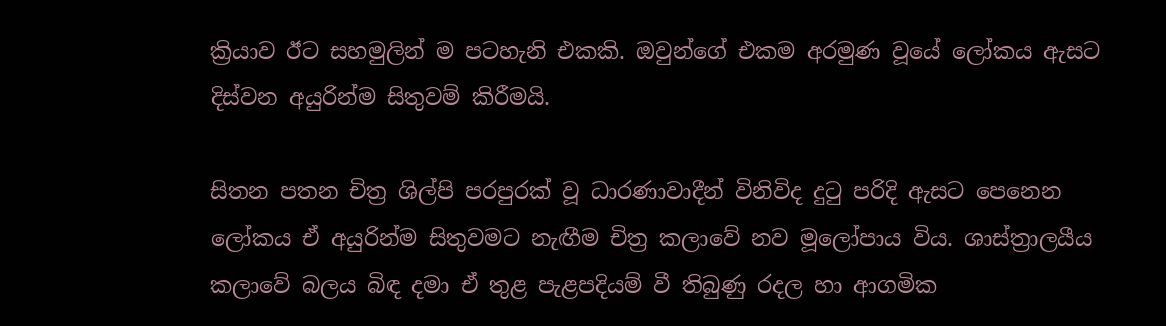ක්‍රියාව ඊට සහමුලින් ම පටහැනි එකකි. ඔවුන්ගේ එකම අරමුණ වූයේ ලෝකය ඇසට දිස්වන අයුරින්ම සිතුවම් කිරීමයි.

සිතන පතන චිත්‍ර ශිල්පි පරපුරක් වූ ධාරණාවාදීන් විනිවිද දුටු පරිදි ඇසට පෙනෙන ලෝකය ඒ අයුරින්ම සිතුවමට නැඟීම චිත්‍ර කලාවේ නව මූලෝපාය විය. ශාස්ත්‍රාලයීය කලාවේ බලය බිඳ දමා ඒ තුළ පැළපදියම් වී තිබුණු රදල හා ආගමික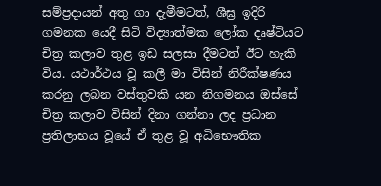සම්ප්‍රදායන් අතු ගා දැමීමටත්, ශීඝ්‍ර ඉදිරි ගමනක යෙදී සිටි විද්‍යාත්මක ලෝක දෘෂ්ටියට චිත්‍ර කලාව තුළ ඉඩ සලසා දීමටත් ඊට හැකි විය. යථාර්ථය වූ කලී මා විසින් නිරීක්ෂණය කරනු ලබන වස්තුවකි යන නිගමනය ඔස්සේ චිත්‍ර කලාව විසින් දිනා ගන්නා ලද ප්‍රධාන ප්‍රතිලාභය වූයේ ඒ තුළ වූ අධිභෞතික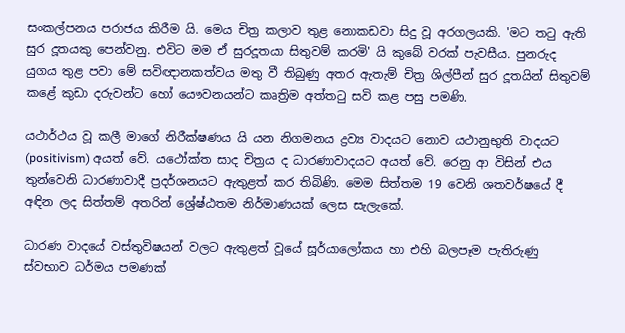සංකල්පනය පරාජය කිරීම යි. මෙය චිත්‍ර කලාව තුළ නොකඩවා සිදු වූ අරගලයකි. 'මට තටු ඇති සුර දූතයකු පෙන්වනු. එවිට මම ඒ සුරදූතයා සිතුවම් කරමි' යි කුබේ වරක් පැවසීය. පුනරුද යුගය තුළ පවා මේ සවිඥානකත්වය මතු වී තිබුණු අතර ඇතැම් චිත්‍ර ශිල්පීන් සුර දූතයින් සිතුවම් කළේ කුඩා දරුවන්ට හෝ යෞවනයන්ට කෘත්‍රිම අත්තටු සවි කළ පසු පමණි.

යථාර්ථය වූ කලී මාගේ නිරීක්ෂණය යි යන නිගමනය ද්‍රව්‍ය වාදයට නොව යථානුභුති වාදයට (positivism) අයත් වේ. යථෝක්ත සාද චිත්‍රය ද ධාරණාවාදයට අයත් වේ. රෙනු ආ විසින් එය තුන්වෙනි ධාරණාවාදී ප්‍රදර්ශනයට ඇතුළත් කර තිබිණි. මෙම සිත්තම 19 වෙනි ශතවර්ෂයේ දී අඳින ලද සිත්තම් අතරින් ශ්‍රේෂ්ඨතම නිර්මාණයක් ලෙස සැලැකේ.

ධාරණ වාදයේ වස්තුවිෂයන් වලට ඇතුළත් වූයේ සූර්යාලෝකය හා එහි බලපෑම පැතිරුණු ස්වභාව ධර්මය පමණක්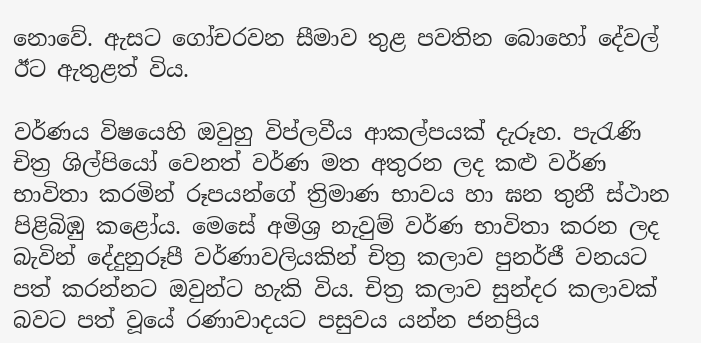නොවේ. ඇසට ගෝචරවන සීමාව තුළ පවතින බොහෝ දේවල් ඊට ඇතුළත් විය.

වර්ණය විෂයෙහි ඔවුහු විප්ලවීය ආකල්පයක් දැරූහ. පැරැණි චිත්‍ර ශිල්පියෝ වෙනත් වර්ණ මත අතුරන ලද කළු වර්ණ භාවිතා කරමින් රූපයන්ගේ ත්‍රිමාණ භාවය හා ඝන තුනී ස්ථාන පිළිබිඹු කළෝය. මෙසේ අමිශ්‍ර නැවුම් වර්ණ භාවිතා කරන ලද බැවින් දේදුනුරූපී වර්ණාවලියකින් චිත්‍ර කලාව පුනර්ජී වනයට පත් කරන්නට ඔවුන්ට හැකි විය. චිත්‍ර කලාව සුන්දර කලාවක් බවට පත් වූයේ රණාවාදයට පසුවය යන්න ජනප්‍රිය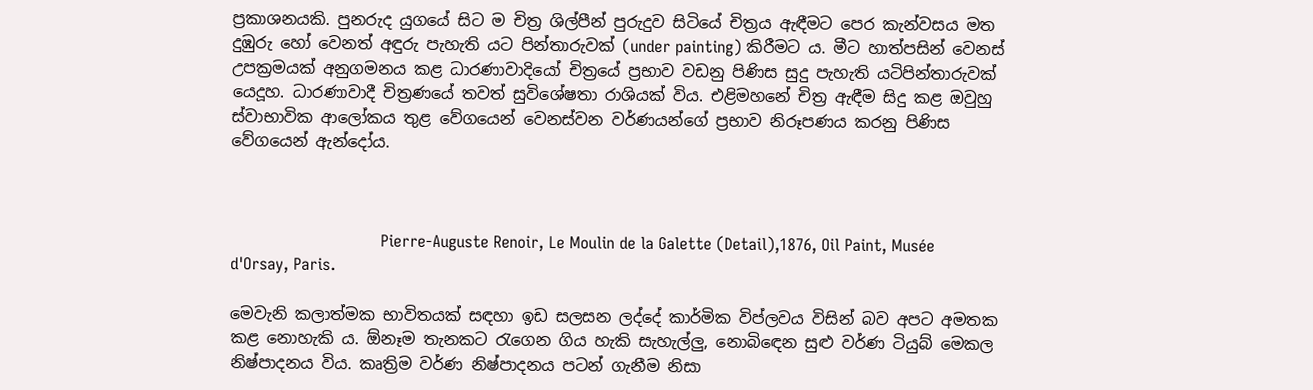ප්‍රකාශනයකි. පුනරුද යුගයේ සිට ම චිත්‍ර ශිල්පීන් පුරුදුව සිටියේ චිත්‍රය ඇඳීමට පෙර කැන්වසය මත දුඹුරු හෝ වෙනත් අඳුරු පැහැති යට පින්තාරුවක් (under painting) කිරීමට ය. මීට හාත්පසින් වෙනස් උපක්‍රමයක් අනුගමනය කළ ධාරණාවාදියෝ චිත්‍රයේ ප්‍රභාව වඩනු පිණිස සුදු පැහැති යටිපින්තාරුවක් යෙදූහ. ධාරණාවාදී චිත්‍රණයේ තවත් සුවිශේෂතා රාශියක් විය. එළිමහනේ චිත්‍ර ඇඳීම සිදු කළ ඔවුහු ස්වාභාවික ආලෝකය තුළ වේගයෙන් වෙනස්වන වර්ණයන්ගේ ප්‍රභාව නිරූපණය කරනු පිණිස වේගයෙන් ඇන්දෝය.



                              Pierre-Auguste Renoir, Le Moulin de la Galette (Detail),1876, Oil Paint, Musée d'Orsay, Paris.

මෙවැනි කලාත්මක භාවිතයක් සඳහා ඉඩ සලසන ලද්දේ කාර්මික විප්ලවය විසින් බව අපට අමතක කළ නොහැකි ය. ඕනෑම තැනකට රැගෙන ගිය හැකි සැහැල්ලු, නොබිඳෙන සුළු වර්ණ ටියුබ් මෙකල නිෂ්පාදනය විය. කෘත්‍රිම වර්ණ නිෂ්පාදනය පටන් ගැනීම නිසා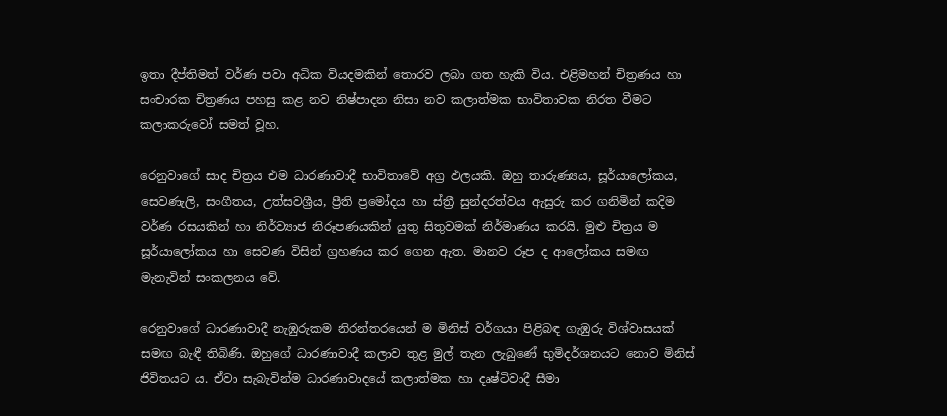ඉතා දීප්තිමත් වර්ණ පවා අධික වියදමකින් තොරව ලබා ගත හැකි විය. එළිමහන් චිත්‍රණය හා සංචාරක චිත්‍රණය පහසු කළ නව නිෂ්පාදන නිසා නව කලාත්මක භාවිතාවක නිරත වීමට කලාකරුවෝ සමත් වූහ.

රෙනුවාගේ සාද චිත්‍රය එම ධාරණාවාදී භාවිතාවේ අග්‍ර ඵලයකි. ඔහු තාරුණ්‍යය, සූර්යාලෝකය, සෙවණැලි, සංගීතය, උත්සවශ්‍රීය, ප්‍රීති ප්‍රමෝදය හා ස්ත්‍රී සුන්දරත්වය ඇසුරු කර ගනිමින් කදිම වර්ණ රසයකින් හා නිර්ව්‍යාජ නිරූපණයකින් යුතු සිතුවමක් නිර්මාණය කරයි. මුළු චිත්‍රය ම සූර්යාලෝකය හා සෙවණ විසින් ග්‍රහණය කර ගෙන ඇත. මානව රූප ද ආලෝකය සමඟ මැනැවින් සංකලනය වේ.

රෙනුවාගේ ධාරණාවාදී නැඹුරුකම නිරන්තරයෙන් ම මිනිස් වර්ගයා පිළිබඳ ගැඹුරු විශ්වාසයක් සමඟ බැඳී තිබිණි. ඔහුගේ ධාරණාවාදී කලාව තුළ මුල් තැන ලැබුණේ භුමිදර්ශනයට නොව මිනිස් ජිවිතයට ය. ඒවා සැබැවින්ම ධාරණාවාදයේ කලාත්මක හා දෘෂ්ටිවාදී සීමා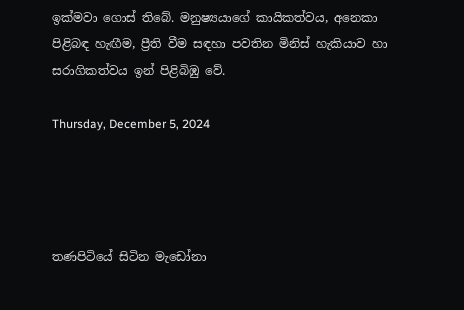ඉක්මවා ගොස් තිබේ. මනුෂ්‍යයාගේ කායිකත්වය, අනෙකා පිළිබඳ හැඟීම, ප්‍රීති වීම සඳහා පවතින මිනිස් හැකියාව හා සරාගිකත්වය ඉන් පිළිබිඹු වේ.

Thursday, December 5, 2024




තණපිටියේ සිටින මැඩෝනා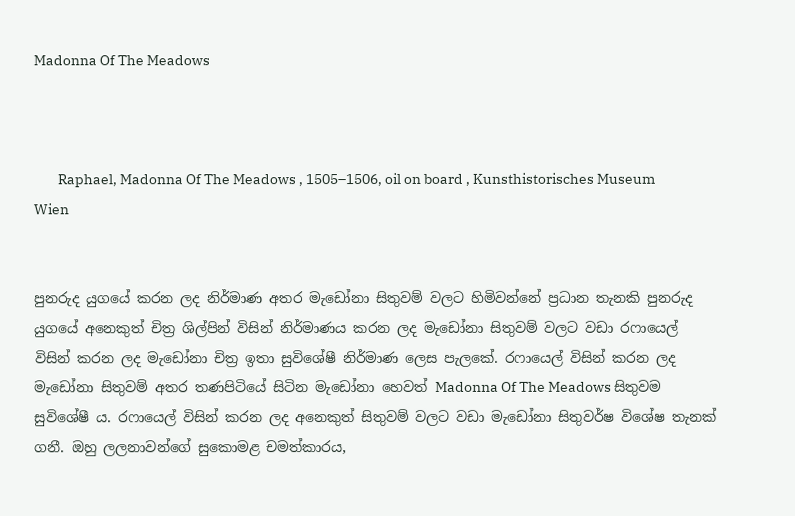Madonna Of The Meadows



        Raphael, Madonna Of The Meadows , 1505–1506, oil on board , Kunsthistorisches Museum Wien


පුනරුද යුගයේ කරන ලද නිර්මාණ අතර මැඩෝනා සිතුවම් වලට හිමිවන්නේ ප්‍රධාන තැනකි පුනරුද යුගයේ අනෙකුත් චිත්‍ර ශිල්පින් විසින් නිර්මාණය කරන ලද මැඩෝනා සිතුවම් වලට වඩා රෆායෙල් විසින් කරන ලද මැඩෝනා චිත්‍ර ඉතා සුවිශේෂී නිර්මාණ ලෙස පැලකේ. රෆායෙල් විසින් කරන ලද මැඩෝනා සිතුවම් අතර තණපිටියේ සිටින මැඩෝනා හෙවත් Madonna Of The Meadows සිතුවම සුවිශේෂී ය. රෆායෙල් විසින් කරන ලද අනෙකුත් සිතුවම් වලට වඩා මැඩෝනා සිතුවර්ෂ විශේෂ තැනක් ගනී. ඔහු ලලනාවන්ගේ සුකොමළ චමත්කාරය,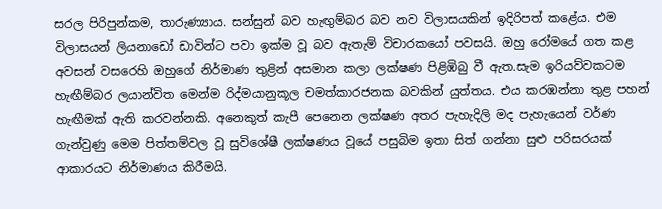සරල පිරිපුන්කම, තාරුණ්‍යාය. සන්සුන් බව හැඟුම්බර බව නව විලාසයකින් ඉදිරිපත් කළේය. එම විලාසයන් ලියනාඩෝ ඩාවින්ට පවා ඉක්ම වූ බව ඇතැම් විචාරකයෝ පවසයි. ඔහු රෝමයේ ගත කළ අවසන් වසරෙහි ඔහුගේ නිර්මාණ තුළින් අසමාන කලා ලක්ෂණ පිළිඹිබු වී ඇත.සැම ඉරියව්වකටම හැඟීම්බර ලයාන්විත මෙන්ම රිද්මයානුකූල චමත්කාරජනක බවකින් යුත්තය. එය කරඹන්නා තුළ පහන් හැඟීමක් ඇති කරවන්නකි. අනෙකුත් කැපී පෙනෙන ලක්ෂණ අතර පැහැදිලි මද පැහැයෙන් වර්ණ ගැන්වුණු මෙම පිත්තම්වල වූ සුවිශේෂී ලක්ෂණය වූයේ පසුබිම ඉතා සිත් ගන්නා සුළු පරිසරයක් ආකාරයට නිර්මාණය කිරීමයි.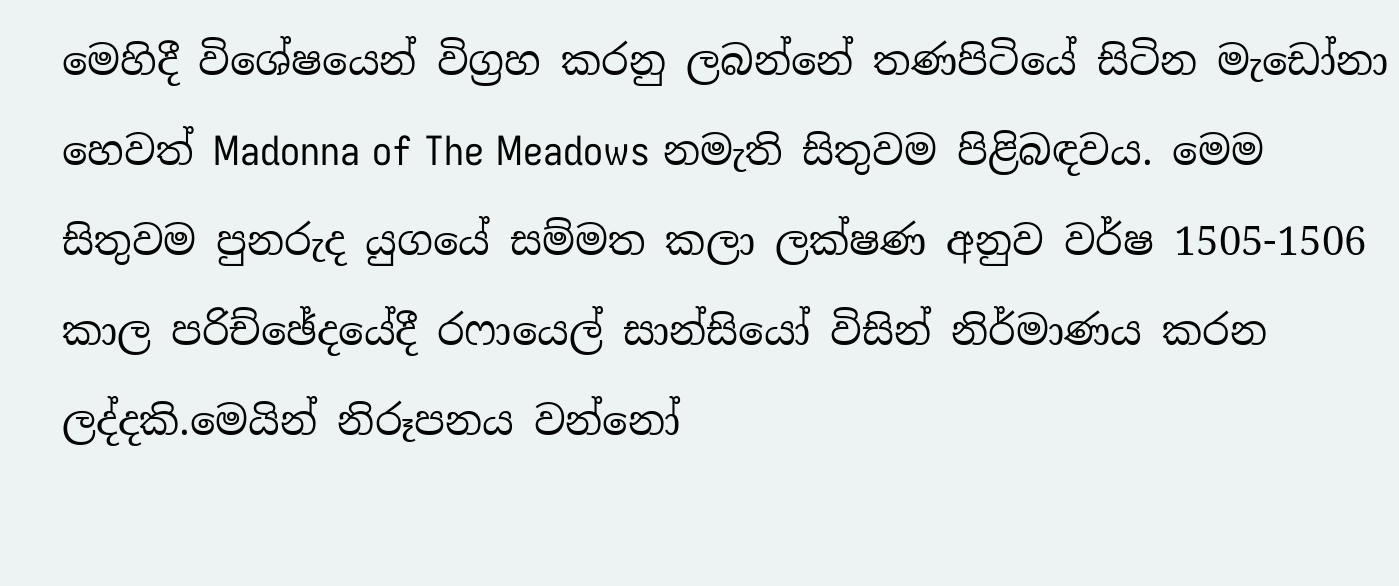මෙහිදී විශේෂයෙන් විග්‍රහ කරනු ලබන්නේ තණපිටියේ සිටින මැඩෝනා හෙවත් Madonna of The Meadows නමැති සිතුවම පිළිබඳවය. මෙම සිතුවම පුනරුද යුගයේ සම්මත කලා ලක්ෂණ අනුව වර්ෂ 1505-1506 කාල පරිච්ඡේදයේදී රෆායෙල් සාන්සියෝ විසින් නිර්මාණය කරන ලද්දකි.මෙයින් නිරූපනය වන්නෝ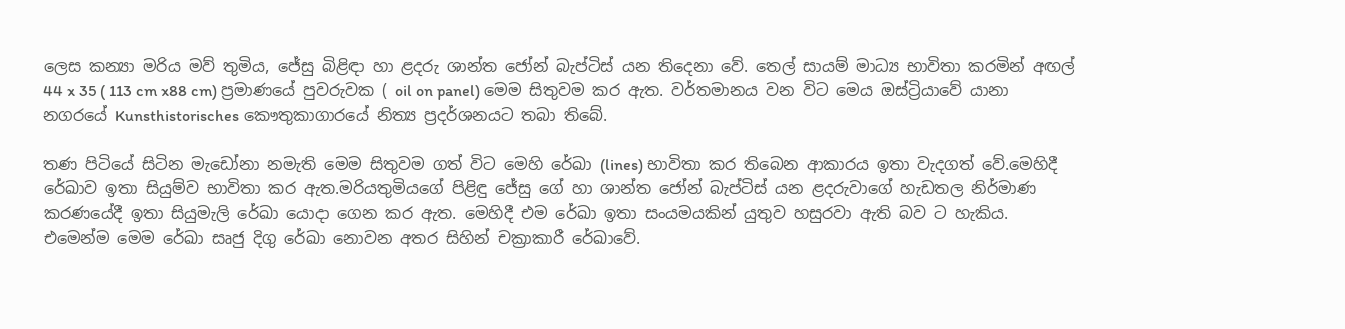ලෙස කන්‍යා මරිය මව් තුමිය, ජේසු බිළිඳා හා ළදරු ශාන්ත ජෝන් බැප්ටිස් යන තිදෙනා වේ. තෙල් සායම් මාධ්‍ය භාවිතා කරමින් අඟල් 44 x 35 ( 113 cm x88 cm) ප්‍රමාණයේ පුවරුවක ( oil on panel) මෙම සිතුවම කර ඇත. වර්තමානය වන විට මෙය ඔස්ට්‍රියාවේ යානා නගරයේ Kunsthistorisches කෞතුකාගාරයේ නිත්‍ය ප්‍රදර්ශනයට තබා තිබේ.

තණ පිටියේ සිටින මැඩෝනා නමැති මෙම සිතුවම ගත් විට මෙහි රේඛා (lines) භාවිතා කර තිබෙන ආකාරය ඉතා වැදගත් වේ.මෙහිදී රේඛාව ඉතා සියුම්ව භාවිතා කර ඇත.මරියතුමියගේ පිළිඳු ජේසු ගේ හා ශාන්ත ජෝන් බැප්ටිස් යන ළදරුවාගේ හැඩතල නිර්මාණ කරණයේදී ඉතා සියුමැලි රේඛා යොදා ගෙන කර ඇත. මෙහිදී එම රේඛා ඉතා සංයමයකින් යුතුව හසුරවා ඇති බව ට හැකිය. එමෙන්ම මෙම රේඛා සෘජු දිගු රේඛා නොවන අතර සිහින් චක්‍රාකාරී රේඛාවේ.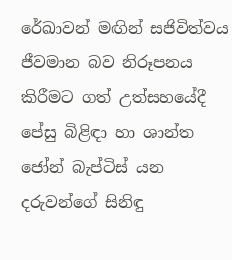රේඛාවන් මඟින් සජිවිත්වය ජීවමාන බව නිරූපනය කිරීමට ගත් උත්සහයේදී පේසු බිළිඳා හා ශාන්ත ජෝන් බැප්ටිස් යන දරුවන්ගේ සිනිඳු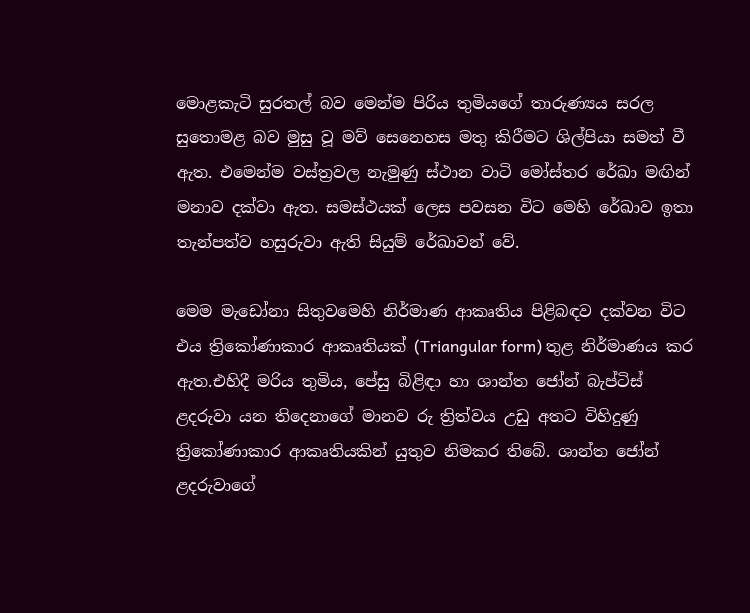මොළකැටි සුරතල් බව මෙන්ම පිරිය තුමියගේ තාරුණ්‍යය සරල සුතොමළ බව මුසු වූ මව් සෙනෙහස මතු කිරීමට ශිල්පියා සමත් වී ඇත. එමෙන්ම වස්ත්‍රවල නැමුණු ස්ථාන වාටි මෝස්තර රේඛා මඟින් මනාව දක්වා ඇත. සමස්ථයක් ලෙස පවසන විට මෙහි රේඛාව ඉතා තැන්පත්ව හසුරුවා ඇති සියුම් රේඛාවන් වේ.

මෙම මැඩෝනා සිතුවමෙහි නිර්මාණ ආකෘතිය පිළිබඳව දක්වන විට එය ත්‍රිකෝණාකාර ආකෘතියක් (Triangular form) තුළ නිර්මාණය කර ඇත.එහිදී මරිය තුමිය, පේසු බිළිඳා හා ශාන්ත ජෝන් බැප්ටිස් ළදරුවා යන තිදෙනාගේ මානව රු ත්‍රිත්වය උඩු අතට විහිදුණු ත්‍රිකෝණාකාර ආකෘතියකින් යුතුව නිමකර තිබේ. ශාන්ත ජෝන් ළදරුවාගේ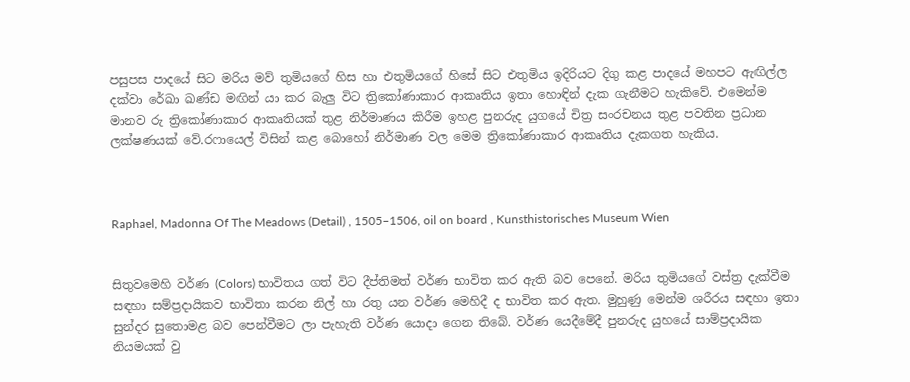පසුපස පාදයේ සිට මරිය මව් තුමියගේ හිස හා එතුමියගේ හිසේ සිට එතුමිය ඉදිරියට දිගු කළ පාදයේ මහපට ඇඟිල්ල දක්වා රේඛා ඛණ්ඩ මඟින් යා කර බැලු විට ත්‍රිකෝණාකාර ආකෘතිය ඉතා හොඳින් දැක ගැනීමට හැකිවේ. එමෙන්ම මානව රු ත්‍රිකෝණාකාර ආකෘතියක් තුළ නිර්මාණය කිරීම ඉහළ පුනරුද යුගයේ චිත්‍ර සංරචනය තුළ පවතින ප්‍රධාන ලක්ෂණයක් වේ.රෆායෙල් විසින් කළ බොහෝ නිර්මාණ වල මෙම ත්‍රිකෝණාකාර ආකෘතිය දැකගත හැකිය.



Raphael, Madonna Of The Meadows (Detail) , 1505–1506, oil on board , Kunsthistorisches Museum Wien


සිතුවමෙහි වර්ණ (Colors) භාවිතය ගත් විට දීප්තිමත් වර්ණ භාවිත කර ඇති බව පෙනේ. මරිය තුමියගේ වස්ත්‍ර දැක්වීම සඳහා සම්ප්‍රදායිකව භාවිතා කරන නිල් හා රතු යන වර්ණ මෙහිදී ද භාවිත කර ඇත. මුහුණු මෙන්ම ශරීරය සඳහා ඉතා සුන්දර සුතොමළ බව පෙන්වීමට ලා පැහැති වර්ණ යොදා ගෙන තිබේ. වර්ණ යෙදීමේදී පුනරුද යුහයේ සාම්ප්‍රදායික නියමයක් වු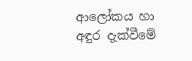ආලෝකය හා අඳුර දැක්වීමේ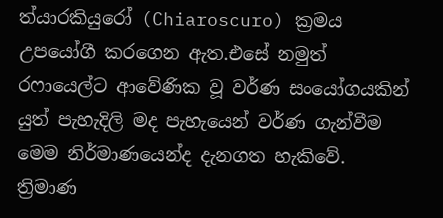ත්යාරකියුරෝ (Chiaroscuro) ක්‍රමය උපයෝගී කරගෙන ඇත.එසේ නමුත් රෆායෙල්ට ආවේණික වූ වර්ණ සංයෝගයකින් යුත් පැහැදිලි මද පැහැයෙන් වර්ණ ගැන්වීම මෙම නිර්මාණයෙන්ද දැනගත හැකිවේ. ත්‍රිමාණ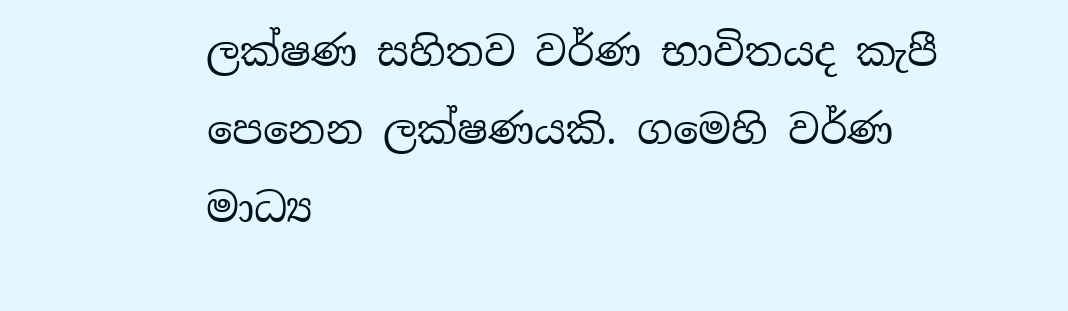ලක්ෂණ සහිතව වර්ණ භාවිතයද කැපී පෙනෙන ලක්ෂණයකි. ගමෙහි වර්ණ මාධ්‍ය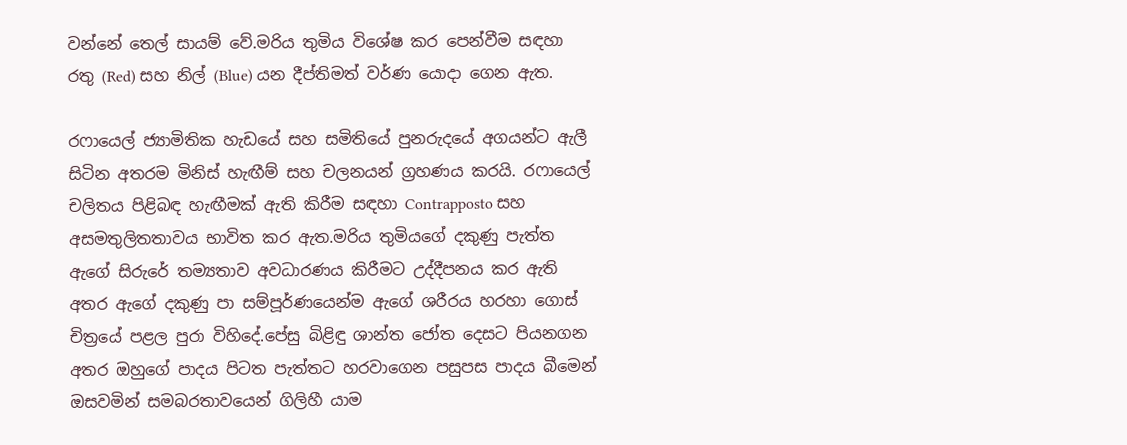වන්නේ තෙල් සායම් වේ.මරිය තුමිය විශේෂ කර පෙන්වීම සඳහා රතු (Red) සහ නිල් (Blue) යන දීප්තිමත් වර්ණ යොදා ගෙන ඇත.

රෆායෙල් ජ්‍යාමිතික හැඩයේ සහ සමිතියේ පුනරුදයේ අගයන්ට ඇලී සිටින අතරම මිනිස් හැඟීම් සහ චලනයන් ග්‍රහණය කරයි. රෆායෙල් චලිතය පිළිබඳ හැඟීමක් ඇති කිරීම සඳහා Contrapposto සහ අසමතුලිතතාවය භාවිත කර ඇත.මරිය තුමියගේ දකුණු පැත්ත ඇගේ සිරුරේ තම්‍යතාව අවධාරණය කිරීමට උද්දීපනය කර ඇති අතර ඇගේ දකුණු පා සම්පූර්ණයෙන්ම ඇගේ ශරීරය හරහා ගොස් චිත්‍රයේ පළල පුරා විහිදේ.පේසු බිළිඳු ශාන්ත ජෝත දෙසට පියනගන අතර ඔහුගේ පාදය පිටත පැත්තට හරවාගෙන පසුපස පාදය බීමෙන් ඔසවමින් සමබරතාවයෙන් ගිලිහී යාම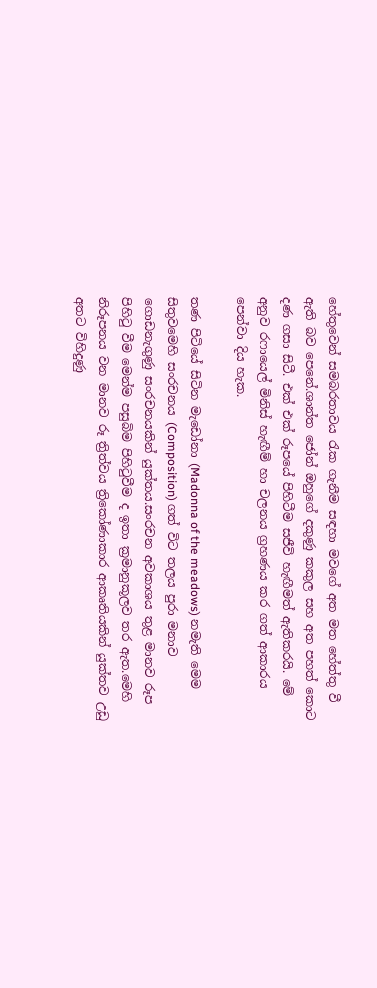හේතුවෙන් සමබරතාවය රැක ගැනීම සඳහා මවගේ අත මත හේත්තු වී ඇති බව පෙනේ.ශාන්ත ජෝන් ඔහුගේ දකුණු කකුල සහ අත පහත් කොට දණ ගසා සිටී. එක් එක් රූපයේ පිහිටීම සජීවි හැඟීමත් ඇතිකරයි. මේ අනුව රෆායෙල් මිනිස් හැඟීම් හා චලනය ග්‍රහණය කර ගත් ආකාරය පෙන්වා දිය හැක.

තණ පිටියේ සිටින මැඩෝනා (Madonna of the meadows) නමැති මෙම සිතුවමෙහි සංරචනය (Composition) ගත් විට තලය පුරා මනාව ගොඩනැගුණු සංරචනයකින් යුක්තය.සංරචන අවකාශය තුළ මානව රූප පිහිටු වීම මෙන්ම පසුබිම පිහිටුවීම ද ඉතා ක්‍රමානුකූලව තර ඇත.මෙහි නිරූපනය වන මානව රූ ත්‍රිත්වය ත්‍රිකෝණාකාර ආකෘතියකින් යුක්තව උඩු අතට විහිදුණු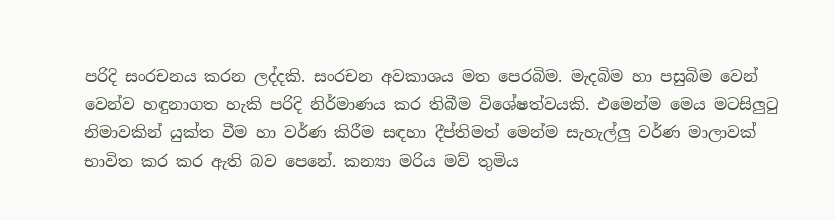පරිදි සංරචනය කරන ලද්දකි. සංරචන අවකාශය මත පෙරබිම. මැදබිම හා පසුබිම වෙන් වෙන්ව හඳුනාගත හැකි පරිදි නිර්මාණය කර තිබීම විශේෂත්වයකි. එමෙන්ම මෙය මටසිලුටු නිමාවකින් යුක්ත වීම හා වර්ණ කිරීම සඳහා දීප්තිමත් මෙන්ම සැහැල්ලු වර්ණ මාලාවක් භාවිත කර කර ඇති බව පෙනේ. කන්‍යා මරිය මව් තුමිය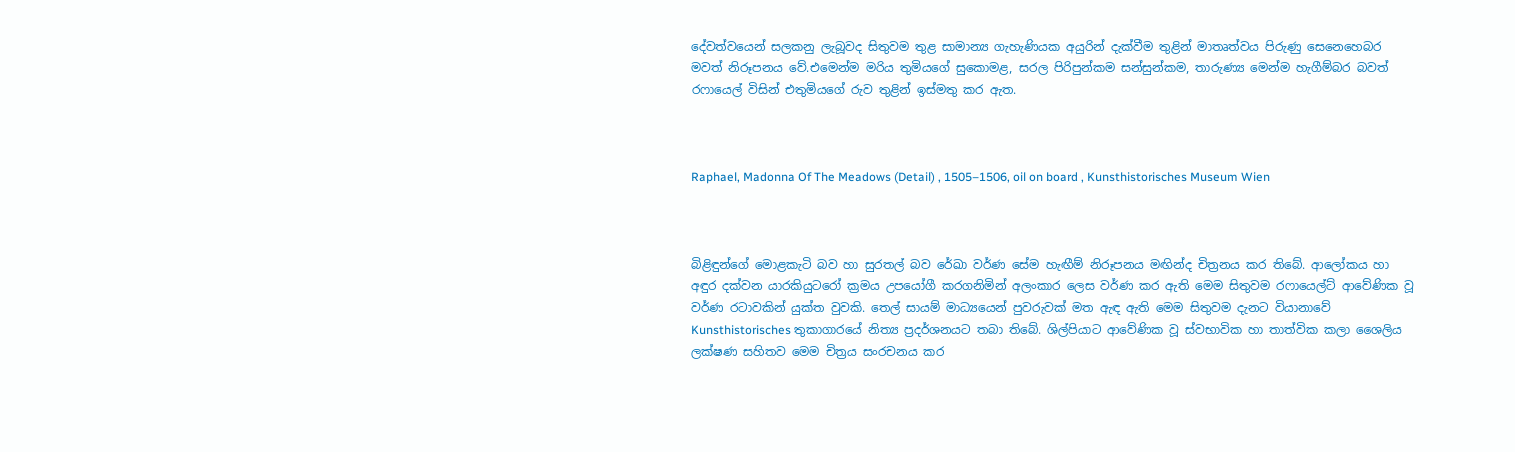දේවත්වයෙන් සලකනු ලැබූවද සිතුවම තුළ සාමාන්‍ය ගැහැණියක අයුරින් දැක්වීම තුළින් මාතෘත්වය පිරුණු සෙනෙහෙබර මවත් නිරූපනය වේ.එමෙන්ම මරිය තුමියගේ සුකොමළ, සරල පිරිපුන්කම සන්සුන්කම, තාරුණ්‍ය මෙන්ම හැගීම්බර බවත් රෆායෙල් විසින් එතුමියගේ රුව තුළින් ඉස්මතු කර ඇත.



Raphael, Madonna Of The Meadows (Detail) , 1505–1506, oil on board , Kunsthistorisches Museum Wien



බිළිඳුන්ගේ මොළකැටි බව හා සුරතල් බව රේඛා වර්ණ සේම හැඟීම් නිරූපනය මඟින්ද චිත්‍රනය කර තිබේ. ආලෝකය හා අඳුර දක්වන යාරකියුටරෝ ක්‍රමය උපයෝගී කරගනිමින් අලංකාර ලෙස වර්ණ කර ඇති මෙම සිතුවම රෆායෙල්ට් ආවේණික වූ වර්ණ රටාවකින් යුක්ත වුවකි. තෙල් සායම් මාධ්‍යයෙන් පුවරුවක් මත ඇඳ ඇති මෙම සිතුවම දැනට වියානාවේ Kunsthistorisches තුකාගාරයේ නිත්‍ය ප්‍රදර්ශනයට තබා තිබේ. ශිල්පියාට ආවේණික වූ ස්වභාවික හා තාත්වික කලා ශෛලිය ලක්ෂණ සහිතව මෙම චිත්‍රය සංරචනය කර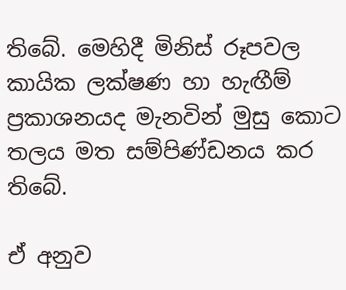තිබේ. මෙහිදී මිනිස් රූපවල කායික ලක්ෂණ හා හැඟීම් ප්‍රකාශනයද මැනවින් මුසු කොට තලය මත සම්පිණ්ඩනය කර තිබේ.

ඒ අනුව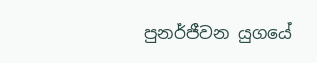පුනර්ජීවන යුගයේ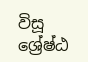විසූ ශ්‍රේෂ්ඨ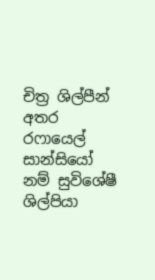චිත්‍ර ශිල්පීන් අතර රෆායෙල් සාන්සියෝ නම් සුවිශේෂී ශිල්පියා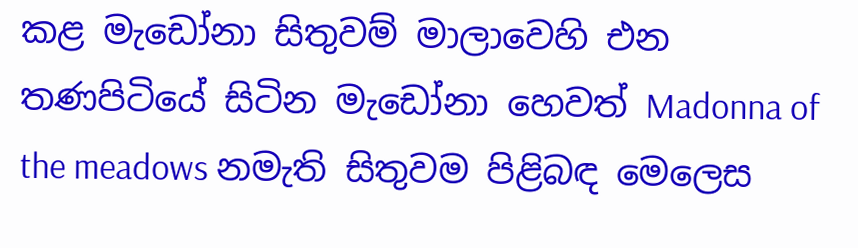කළ මැඩෝනා සිතුවම් මාලාවෙහි එන තණපිටියේ සිටින මැඩෝනා හෙවත් Madonna of the meadows නමැති සිතුවම පිළිබඳ මෙලෙස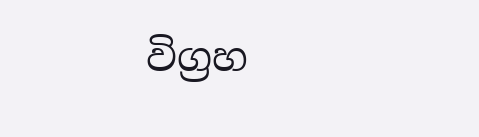විග්‍රහ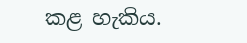කළ හැකිය.